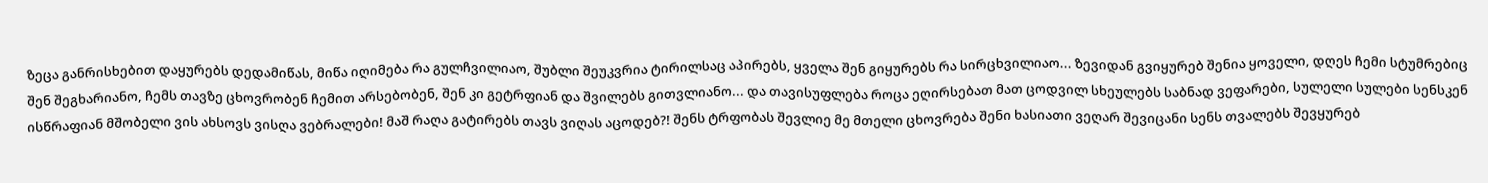ზეცა განრისხებით დაყურებს დედამიწას, მიწა იღიმება რა გულჩვილიაო, შუბლი შეუკვრია ტირილსაც აპირებს, ყველა შენ გიყურებს რა სირცხვილიაო... ზევიდან გვიყურებ შენია ყოველი, დღეს ჩემი სტუმრებიც შენ შეგხარიანო, ჩემს თავზე ცხოვრობენ ჩემით არსებობენ, შენ კი გეტრფიან და შვილებს გითვლიანო... და თავისუფლება როცა ეღირსებათ მათ ცოდვილ სხეულებს საბნად ვეფარები, სულელი სულები სენსკენ ისწრაფიან მშობელი ვის ახსოვს ვისღა ვებრალები! მაშ რაღა გატირებს თავს ვიღას აცოდებ?! შენს ტრფობას შევლიე მე მთელი ცხოვრება შენი ხასიათი ვეღარ შევიცანი სენს თვალებს შევყურებ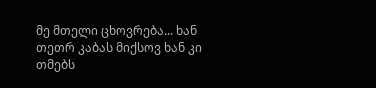მე მთელი ცხოვრება... ხან თეთრ კაბას მიქსოვ ხან კი თმებს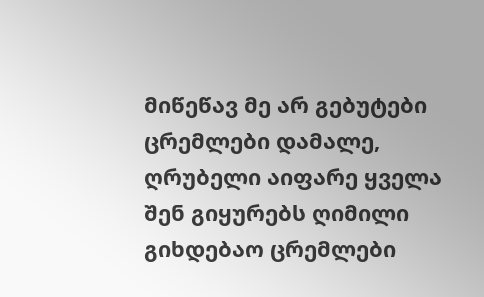მიწეწავ მე არ გებუტები ცრემლები დამალე, ღრუბელი აიფარე ყველა შენ გიყურებს ღიმილი გიხდებაო ცრემლები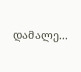დამალე...